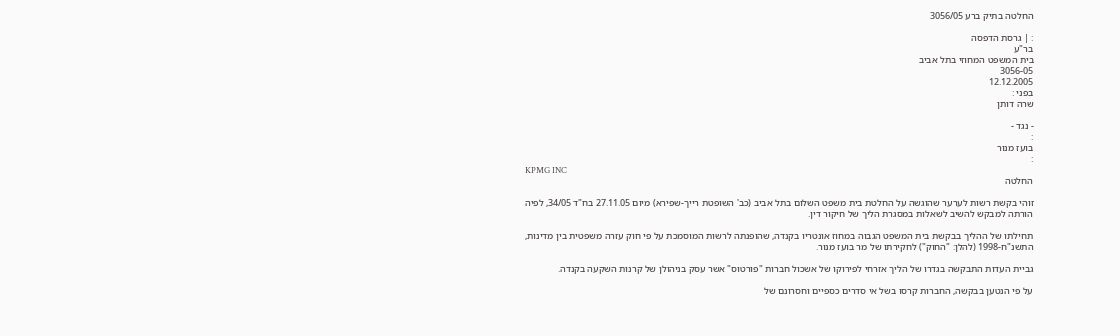החלטה בתיק ברע 3056/05

: | גרסת הדפסה
בר"ע
בית המשפט המחוזי בתל אביב
3056-05
12.12.2005
בפני :
שרה דותן

- נגד -
:
בועז מנור
:
KPMG INC
החלטה

זוהי בקשת רשות לערער שהוגשה על החלטת בית משפט השלום בתל אביב (כב' השופטת רייך-שפירא) מיום 27.11.05 בח"ד 34/05, לפיה הורתה למבקש להשיב לשאלות במסגרת הליך של חיקור דין.

תחילתו של ההליך בבקשת בית המשפט הגבוה במחוז אונטריו בקנדה, שהופנתה לרשות המוסמכת על פי חוק עזרה משפטית בין מדינות, התשנ"ח-1998 (להלן: "החוק") לחקירתו של מר בועז מנור.

גביית העדות התבקשה בגדרו של הליך אזרחי לפירוקו של אשכול חברות "פורטוס" אשר עסק בניהולן של קרנות השקעה בקנדה.

על פי הנטען בבקשה, החברות קרסו בשל אי סדרים כספיים וחסרונם של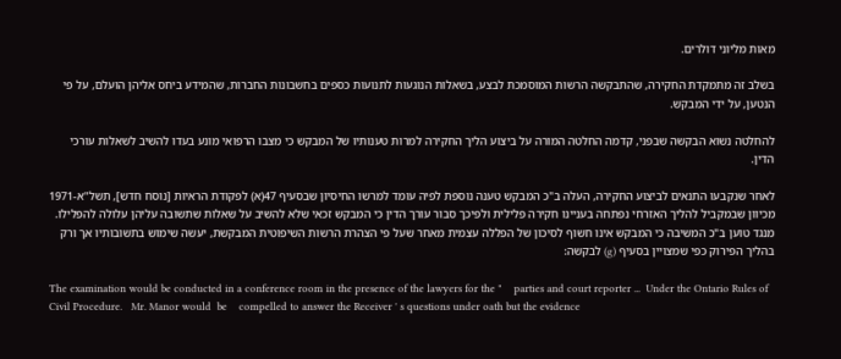מאות מליוני דולרים.

בשלב זה מתמקדת החקירה, שהתבקשה הרשות המוסמכת לבצע, בשאלות הנוגעות לתנועות כספים בחשבונות החברות, שהמידע ביחס אליהן הועלם, על פי הנטען, על ידי המבקש.

להחלטה נשוא הבקשה שבפני, קדמה החלטה המורה על ביצוע הליך החקירה למרות טענותיו של המבקש כי מצבו הרפואי מונע בעדו להשיב לשאלות עורכי הדין.

לאחר שנקבעו התנאים לביצוע החקירה, העלה ב"כ המבקש טענה נוספת לפיה עומד למרשו החיסיון שבסעיף 47(א) לפקודת הראיות [נוסח חדש], תשל"א-1971 מכיוון שבמקביל להליך האזרחי נפתחה בעניינו חקירה פלילית ולפיכך סבור עורך הדין כי המבקש זכאי שלא להשיב על שאלות שתשובה עליהן עלולה להפלילו. מנגד טוען ב"כ המשיבה כי המבקש אינו חשוף לסיכון של הפללה עצמית מאחר שעל פי הצהרת הרשות השיפוטית המבקשת, יעשה שימוש בתשובותיו אך ורק בהליך הפירוק כפי שמצויין בסעיף (g) לבקשה:

The examination would be conducted in a conference room in the presence of the lawyers for the "    parties and court reporter ...  Under the Ontario Rules of Civil Procedure.   Mr. Manor would  be    compelled to answer the Receiver ' s questions under oath but the evidence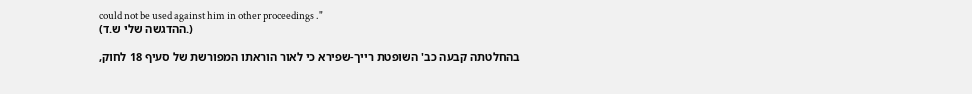could not be used against him in other proceedings ."                                                                                                            (ההדגשה שלי ש.ד.)

בהחלטתה קבעה כב' השופטת רייך-שפירא כי לאור הוראתו המפורשת של סעיף 18 לחוק,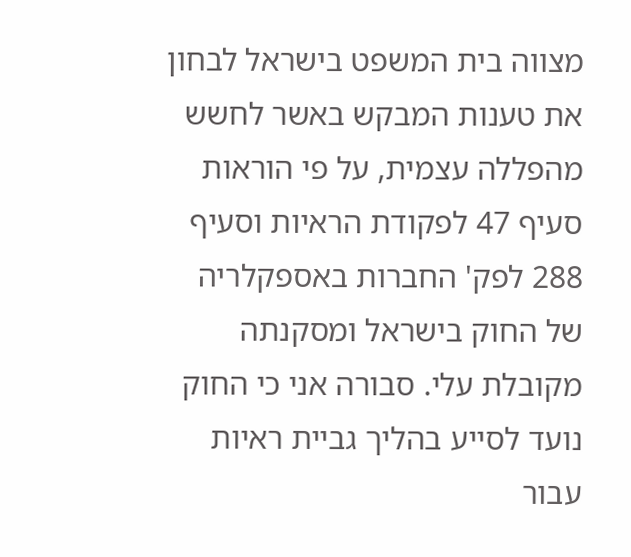מצווה בית המשפט בישראל לבחון את טענות המבקש באשר לחשש מהפללה עצמית, על פי הוראות סעיף 47 לפקודת הראיות וסעיף 288 לפק' החברות באספקלריה של החוק בישראל ומסקנתה מקובלת עלי. סבורה אני כי החוק נועד לסייע בהליך גביית ראיות עבור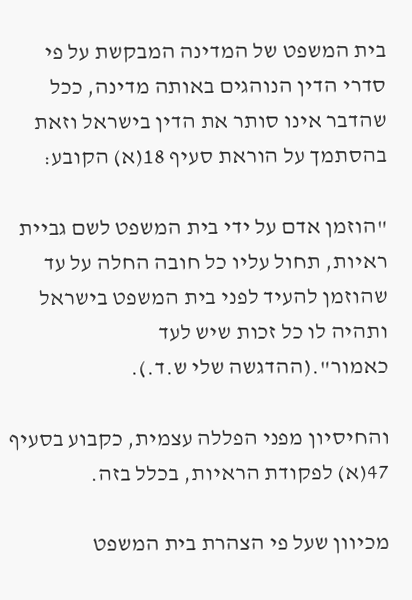בית המשפט של המדינה המבקשת על פי סדרי הדין הנוהגים באותה מדינה, ככל שהדבר אינו סותר את הדין בישראל וזאת בהסתמך על הוראת סעיף 18(א) הקובע:

"הוזמן אדם על ידי בית המשפט לשם גביית ראיות, תחול עליו כל חובה החלה על עד שהוזמן להעיד לפני בית המשפט בישראל ותהיה לו כל זכות שיש לעד כאמור".(ההדגשה שלי ש.ד.).

והחיסיון מפני הפללה עצמית, כקבוע בסעיף 47(א) לפקודת הראיות, בכלל בזה.

מכיוון שעל פי הצהרת בית המשפט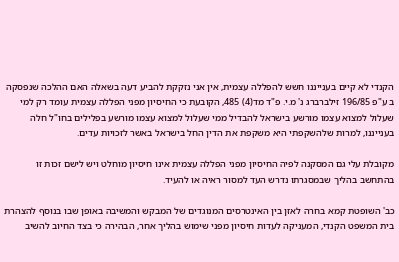הקנדי לא קיים בענייננו חשש להפללה עצמית, אין אני נזקקת להביע דעה בשאלה האם ההלכה שנפסקה ב ע"פ 196/85 זילברברג נ' מ.י. פ"ד מד(4) 485, הקובעת כי החיסיון מפני הפללה עצמית עומד רק למי שעלול למצוא עצמו מורשע בישראל להבדיל ממי שעלול למצוא עצמו מורשע בפלילים בחו"ל חלה בענייננו, למרות שלהשקפתי היא משקפת את הדין החל בישראל באשר לזכויות עדים.

מקובלת עלי גם המסקנה לפיה החיסיון מפני הפללה עצמית אינו חיסיון מוחלט ויש לישם זכות זו בהתחשב בהליך שבמסגרתו נדרש העד למסור ראיה או להעיד.

כב' השופטת קמא בחרה לאזן בין האינטרסים המנוגדים של המבקש והמשיבה באופן שבו בנוסף להצהרת בית המשפט הקנדי, המעניקה לעדות חיסיון מפני שימוש בהליך אחר, הבהירה כי בצד החיוב להשיב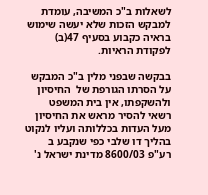לשאלות ב"כ המשיבה, עומדת למבקש הזכות שלא יעשה שימוש בראיה כקבוע בסעיף 47(ב) לפקודת הראיות.

בבקשה שבפני מלין ב"כ המבקש על הסרתו הגורפת של  החיסיון  ולהשקפתו, אין בית המשפט רשאי להסיר מראש את החיסיון מעל העדות בכללותה ועליו לנקוט בהליך דו שלבי כפי שנקבע ב רע"פ 8600/03 מדינת ישראל נ'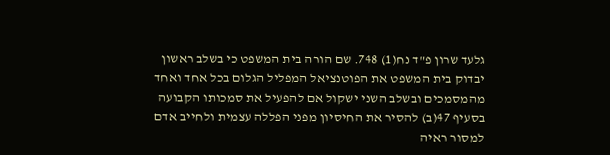גלעד שרון פ"ד נח(1) 748. שם הורה בית המשפט כי בשלב ראשון יבדוק בית המשפט את הפוטנציאל המפליל הגלום בכל אחד ואחד מהמסמכים ובשלב השני ישקול אם להפעיל את סמכותו הקבועה בסעיף 47(ב) להסיר את החיסיון מפני הפללה עצמית ולחייב אדם למסור ראיה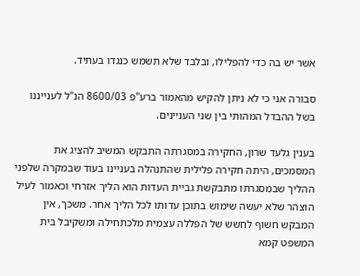אשר יש בה כדי להפלילו, ובלבד שלא תשמש כנגדו בעתיד.

סבורה אני כי לא ניתן להקיש מהאמור ברע"פ 8600/03 הנ"ל לענייננו בשל ההבדל המהותי בין שני העניינים.

בענין גלעד שרון, החקירה במסגרתה התבקש המשיב להציג את המסמכים, היתה חקירה פלילית שהתנהלה בעניינו בעוד שבמקרה שלפני ההליך שבמסגרתו מתבקשת גביית העדות הוא הליך אזרחי וכאמור לעיל הוצהר שלא יעשה שימוש בתוכן עדותו לכל הליך אחר. משכך, אין המבקש חשוף לחשש של הפללה עצמית מלכתחילה ומשקיבל בית המשפט קמא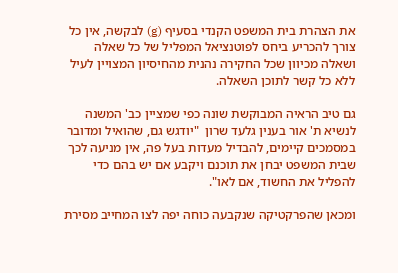את הצהרת בית המשפט הקנדי בסעיף (g) לבקשה, אין כל צורך להכריע ביחס לפוטנציאל המפליל של כל שאלה ושאלה מכיוון שכל החקירה נהנית מהחיסיון המצויין לעיל ללא כל קשר לתוכן השאלה.

גם טיב הראיה המבוקשת שונה כפי שמציין כב' המשנה לנשיא ת' אור בענין גלעד שרון  "יודגש גם, שהואיל ומדובר במסמכים קיימים, להבדיל מעדות בעל פה, אין מניעה לכך שבית המשפט יבחן את תוכנם ויקבע אם יש בהם כדי להפליל את החשוד, אם לאו".

ומכאן שהפרקטיקה שנקבעה כוחה יפה לצו המחייב מסירת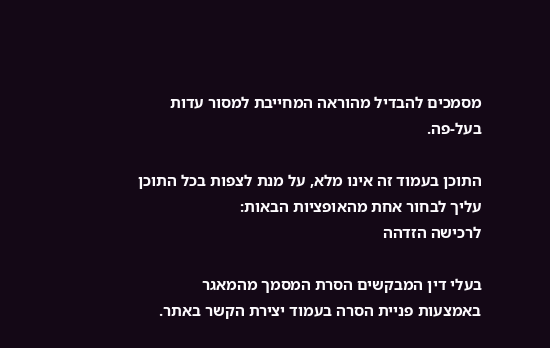מסמכים להבדיל מהוראה המחייבת למסור עדות בעל-פה.

התוכן בעמוד זה אינו מלא, על מנת לצפות בכל התוכן עליך לבחור אחת מהאופציות הבאות:
לרכישה הזדהה

בעלי דין המבקשים הסרת המסמך מהמאגר באמצעות פניית הסרה בעמוד יצירת הקשר באתר.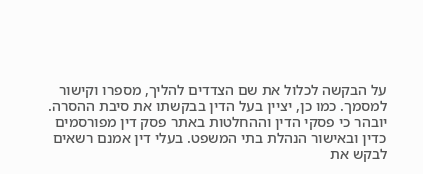על הבקשה לכלול את שם הצדדים להליך, מספרו וקישור למסמך. כמו כן, יציין בעל הדין בבקשתו את סיבת ההסרה. יובהר כי פסקי הדין וההחלטות באתר פסק דין מפורסמים כדין ובאישור הנהלת בתי המשפט. בעלי דין אמנם רשאים לבקש את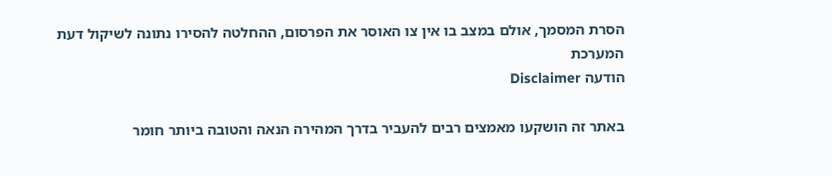הסרת המסמך, אולם במצב בו אין צו האוסר את הפרסום, ההחלטה להסירו נתונה לשיקול דעת המערכת
הודעה Disclaimer

באתר זה הושקעו מאמצים רבים להעביר בדרך המהירה הנאה והטובה ביותר חומר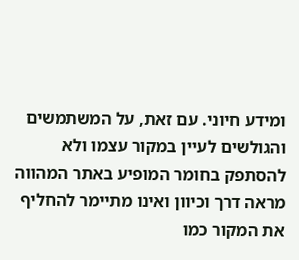ומידע חיוני. עם זאת, על המשתמשים והגולשים לעיין במקור עצמו ולא להסתפק בחומר המופיע באתר המהווה מראה דרך וכיוון ואינו מתיימר להחליף את המקור כמו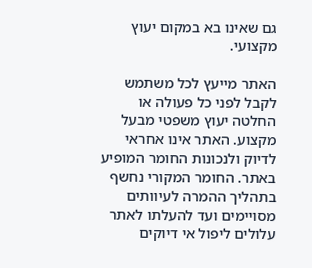גם שאינו בא במקום יעוץ מקצועי.

האתר מייעץ לכל משתמש לקבל לפני כל פעולה או החלטה יעוץ משפטי מבעל מקצוע. האתר אינו אחראי לדיוק ולנכונות החומר המופיע באתר. החומר המקורי נחשף בתהליך ההמרה לעיוותים מסויימים ועד להעלתו לאתר עלולים ליפול אי דיוקים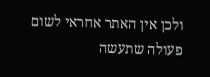ולכן אין האתר אחראי לשום פעולה שתעשה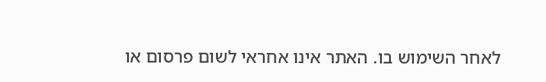לאחר השימוש בו. האתר אינו אחראי לשום פרסום או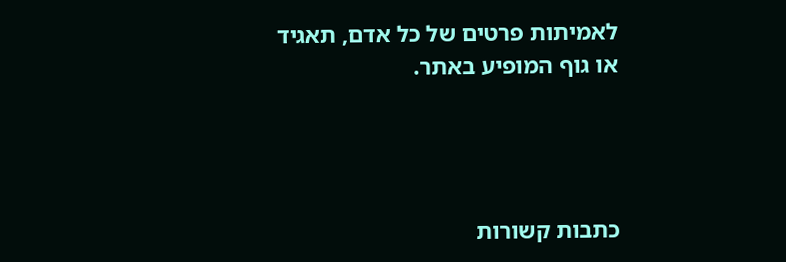לאמיתות פרטים של כל אדם, תאגיד או גוף המופיע באתר.




כתבות קשורות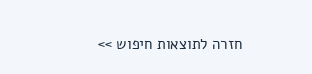חזרה לתוצאות חיפוש >>